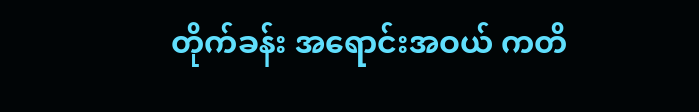တိုက်ခန်း အရောင်းအဝယ် ကတိ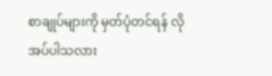စာချုပ်များကို မှတ်ပုံတင်ရန် လို အပ်ပါသလား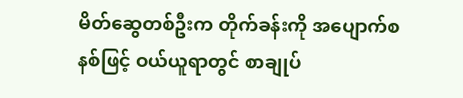မိတ်ဆွေတစ်ဦးက တိုက်ခန်းကို အပျောက်စနစ်ဖြင့် ဝယ်ယူရာတွင် စာချုပ်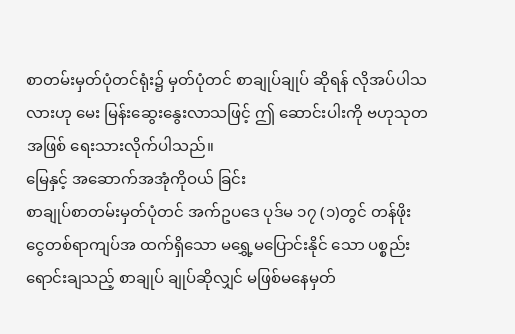စာတမ်းမှတ်ပုံတင်ရုံး၌ မှတ်ပုံတင် စာချုပ်ချုပ် ဆိုရန် လိုအပ်ပါသလားဟု မေး မြန်းဆွေးနွေးလာသဖြင့် ဤ ဆောင်းပါးကို ဗဟုသုတအဖြစ် ရေးသားလိုက်ပါသည်။
မြေနှင့် အဆောက်အအုံကိုဝယ် ခြင်း
စာချုပ်စာတမ်းမှတ်ပုံတင် အက်ဥပဒေ ပုဒ်မ ၁၇ (၁)တွင် တန်ဖိုး ငွေတစ်ရာကျပ်အ ထက်ရှိသော မရွှေ့မပြောင်းနိုင် သော ပစ္စည်းရောင်းချသည့် စာချုပ် ချုပ်ဆိုလျှင် မဖြစ်မနေမှတ်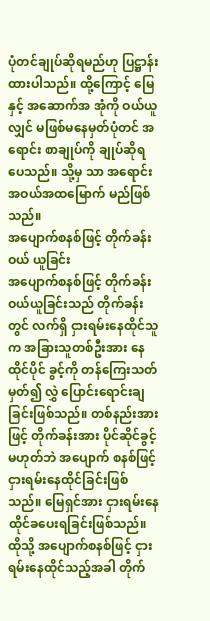ပုံတင်ချုပ်ဆိုရမည်ဟု ပြဋ္ဌာန်း ထားပါသည်။ ထို့ကြောင့် မြေနှင့် အဆောက်အ အုံကို ဝယ်ယူလျှင် မဖြစ်မနေမှတ်ပုံတင် အရောင်း စာချုပ်ကို ချုပ်ဆိုရပေသည်။ သို့မှ သာ အရောင်းအဝယ်အထမြောက် မည်ဖြစ် သည်။
အပျောက်စနစ်ဖြင့် တိုက်ခန်းဝယ် ယူခြင်း
အပျောက်စနစ်ဖြင့် တိုက်ခန်းဝယ်ယူခြင်းသည် တိုက်ခန်း တွင် လက်ရှိ ငှားရမ်းနေထိုင်သူက အခြားသူတစ်ဦးအား နေထိုင်ပိုင် ခွင့်ကို တန်ကြေးသတ်မှတ်၍ လွှဲ ပြောင်းရောင်းချခြင်းဖြစ်သည်။ တစ်နည်းအားဖြင့် တိုက်ခန်းအား ပိုင်ဆိုင်ခွင့်မဟုတ်ဘဲ အပျောက် စနစ်ဖြင့် ငှားရမ်းနေထိုင်ခြင်းဖြစ် သည်။ မြေရှင်အား ငှားရမ်းနေ ထိုင်ခပေးရခြင်းဖြစ်သည်။
ထိုသို့ အပျောက်စနစ်ဖြင့် ငှားရမ်းနေထိုင်သည့်အခါ တိုက်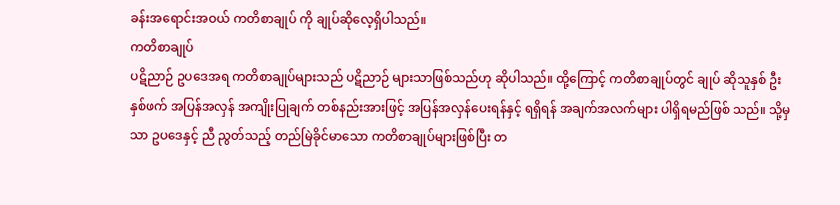ခန်းအရောင်းအဝယ် ကတိစာချုပ် ကို ချုပ်ဆိုလေ့ရှိပါသည်။
ကတိစာချုပ်
ပဋိညာဉ် ဥပဒေအရ ကတိစာချုပ်များသည် ပဋိညာဉ် များသာဖြစ်သည်ဟု ဆိုပါသည်။ ထို့ကြောင့် ကတိစာချုပ်တွင် ချုပ် ဆိုသူနှစ် ဦးနှစ်ဖက် အပြန်အလှန် အကျိုးပြုချက် တစ်နည်းအားဖြင့် အပြန်အလှန်ပေးရန်နှင့် ရရှိရန် အချက်အလက်များ ပါရှိရမည်ဖြစ် သည်။ သို့မှသာ ဥပဒေနှင့် ညီ ညွတ်သည့် တည်မြဲခိုင်မာသော ကတိစာချုပ်များဖြစ်ပြီး တ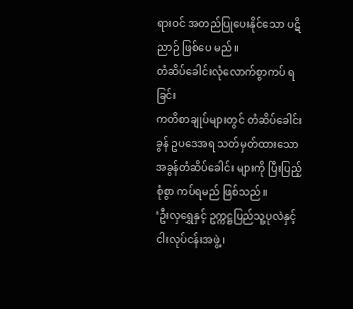ရားဝင် အတည်ပြုပေးနိုင်သော ပဋိညာဉ် ဖြစ်ပေ မည်။
တံဆိပ်ခေါင်းလုံလောက်စွာကပ် ရခြင်း
ကတိစာချုပ်များတွင် တံဆိပ်ခေါင်းခွန် ဥပဒေအရ သတ်မှတ်ထားသော အခွန်တံဆိပ်ခေါင်း များကို ပြီးပြည့်စုံစွာ ကပ်ရမည် ဖြစ်သည်။
‘ဦးလှရွှေနှင့် ဥက္ကဋ္ဌပြည်သူ့ပုလဲနှင့် ငါးလုပ်ငန်းအဖွဲ့၊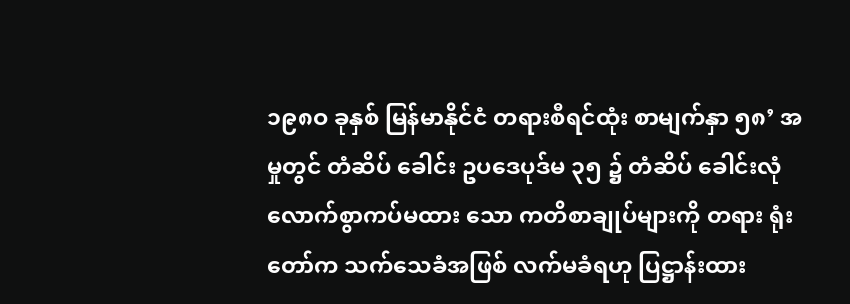၁၉၈ဝ ခုနှစ် မြန်မာနိုင်ငံ တရားစီရင်ထုံး စာမျက်နှာ ၅၈’ အမှုတွင် တံဆိပ် ခေါင်း ဥပဒေပုဒ်မ ၃၅ ၌ တံဆိပ် ခေါင်းလုံလောက်စွာကပ်မထား သော ကတိစာချုပ်များကို တရား ရုံးတော်က သက်သေခံအဖြစ် လက်မခံရဟု ပြဋ္ဌာန်းထား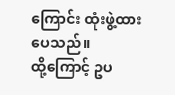ကြောင်း ထုံးဖွဲ့ထားပေသည်။
ထို့ကြောင့် ဥပ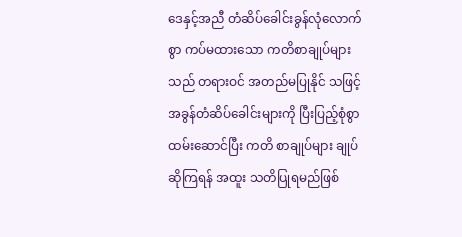ဒေနှင့်အညီ တံဆိပ်ခေါင်းခွန်လုံလောက်စွာ ကပ်မထားသော ကတိစာချုပ်များ သည် တရားဝင် အတည်မပြုနိုင် သဖြင့် အခွန်တံဆိပ်ခေါင်းများကို ပြီးပြည့်စုံစွာထမ်းဆောင်ပြီး ကတိ စာချုပ်များ ချုပ်ဆိုကြရန် အထူး သတိပြုရမည်ဖြစ်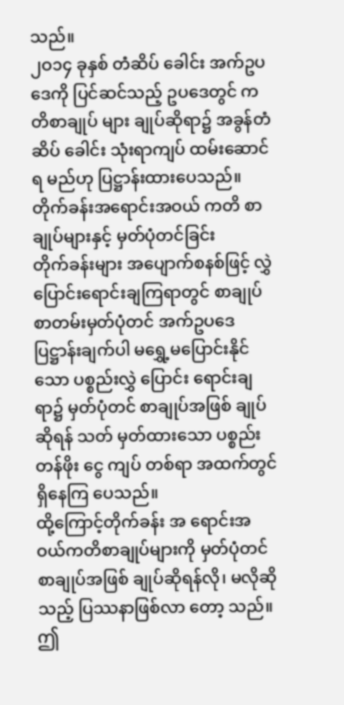သည်။
၂ဝ၁၄ ခုနှစ် တံဆိပ် ခေါင်း အက်ဥပဒေကို ပြင်ဆင်သည့် ဥပဒေတွင် ကတိစာချုပ် များ ချုပ်ဆိုရာ၌ အခွန်တံဆိပ် ခေါင်း သုံးရာကျပ် ထမ်းဆောင်ရ မည်ဟု ပြဋ္ဌာန်းထားပေသည်။
တိုက်ခန်းအရောင်းအဝယ် ကတိ စာချုပ်များနှင့် မှတ်ပုံတင်ခြင်း
တိုက်ခန်းများ အပျောက်စနစ်ဖြင့် လွှဲပြောင်းရောင်းချကြရာတွင် စာချုပ်စာတမ်းမှတ်ပုံတင် အက်ဥပဒေ ပြဋ္ဌာန်းချက်ပါ မရွှေ့မပြောင်းနိုင်သော ပစ္စည်းလွှဲ ပြောင်း ရောင်းချရာ၌ မှတ်ပုံတင် စာချုပ်အဖြစ် ချုပ်ဆိုရန် သတ် မှတ်ထားသော ပစ္စည်းတန်ဖိုး ငွေ ကျပ် တစ်ရာ အထက်တွင်ရှိနေကြ ပေသည်။
ထို့ကြောင့်တိုက်ခန်း အ ရောင်းအဝယ်ကတိစာချုပ်များကို မှတ်ပုံတင်စာချုပ်အဖြစ် ချုပ်ဆိုရန်လို၊ မလိုဆိုသည့် ပြဿနာဖြစ်လာ တော့ သည်။
ဤ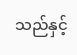သည်နှင့်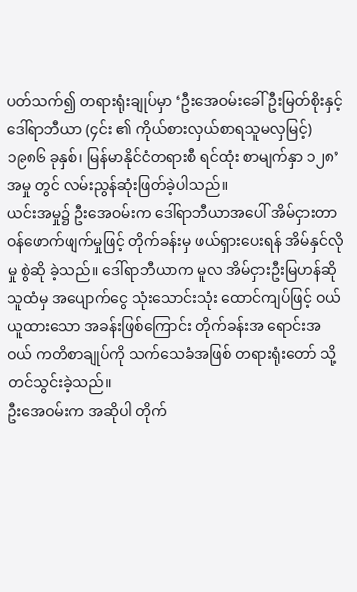ပတ်သက်၍ တရားရုံးချုပ်မှာ ‘ဦးအေဝမ်းခေါ် ဦးမြတ်စိုးနှင့် ဒေါ်ရာဘီယာ (၄င်း ၏ ကိုယ်စားလှယ်စာရသူမလှမြင့်) ၁၉၈၆ ခုနှစ်၊ မြန်မာနိုင်ငံတရားစီ ရင်ထုံး စာမျက်နှာ ၁၂၈’ အမှု တွင် လမ်းညွန်ဆုံးဖြတ်ခဲ့ပါသည်။
ယင်းအမှု၌ ဦးအေဝမ်းက ဒေါ်ရာဘီယာအပေါ် အိမ်ငှားတာဝန်ဖောက်ဖျက်မှုဖြင့် တိုက်ခန်းမှ ဖယ်ရှားပေးရန် အိမ်နှင်လို မှု စွဲဆို ခဲ့သည်။ ဒေါ်ရာဘီယာက မူလ အိမ်ငှားဦးမြဟန်ဆိုသူထံမှ အပျောက်ငွေ သုံးသောင်းသုံး ထောင်ကျပ်ဖြင့် ဝယ်ယူထားသော အခန်းဖြစ်ကြောင်း တိုက်ခန်းအ ရောင်းအဝယ် ကတိစာချုပ်ကို သက်သေခံအဖြစ် တရားရုံးတော် သို့ တင်သွင်းခဲ့သည်။
ဦးအေဝမ်းက အဆိုပါ တိုက်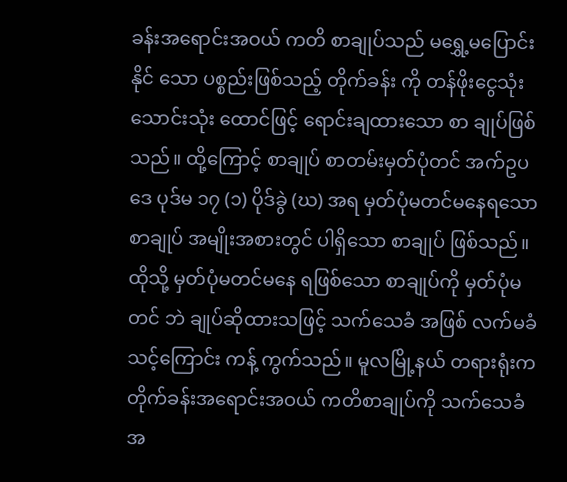ခန်းအရောင်းအဝယ် ကတိ စာချုပ်သည် မရွှေ့မပြောင်းနိုင် သော ပစ္စည်းဖြစ်သည့် တိုက်ခန်း ကို တန်ဖိုးငွေသုံးသောင်းသုံး ထောင်ဖြင့် ရောင်းချထားသော စာ ချုပ်ဖြစ်သည်။ ထို့ကြောင့် စာချုပ် စာတမ်းမှတ်ပုံတင် အက်ဥပဒေ ပုဒ်မ ၁၇ (၁) ပိုဒ်ခွဲ (ဃ) အရ မှတ်ပုံမတင်မနေရသော စာချုပ် အမျိုးအစားတွင် ပါရှိသော စာချုပ် ဖြစ်သည်။ ထိုသို့ မှတ်ပုံမတင်မနေ ရဖြစ်သော စာချုပ်ကို မှတ်ပုံမတင် ဘဲ ချုပ်ဆိုထားသဖြင့် သက်သေခံ အဖြစ် လက်မခံသင့်ကြောင်း ကန့် ကွက်သည်။ မူလမြို့နယ် တရားရုံးက တိုက်ခန်းအရောင်းအဝယ် ကတိစာချုပ်ကို သက်သေခံအ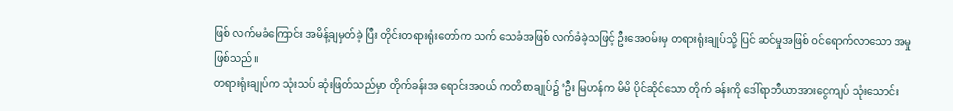ဖြစ် လက်မခံကြောင်း အမိန့်ချမှတ်ခဲ့ ပြီး တိုင်းတရားရုံးတော်က သက် သေခံအဖြစ် လက်ခံခဲ့သဖြင့် ဦးအေဝမ်းမှ တရားရုံးချုပ်သို့ ပြင် ဆင်မှုအဖြစ် ဝင်ရောက်လာသော အမှုဖြစ်သည်။
တရားရုံးချုပ်က သုံးသပ် ဆုံးဖြတ်သည်မှာ တိုက်ခန်းအ ရောင်းအဝယ် ကတိစာချုပ်၌ ‘ဦး မြဟန်က မိမိ ပိုင်ဆိုင်သော တိုက် ခန်းကို ဒေါ်ရာဘီယာအားငွေကျပ် သုံးသောင်း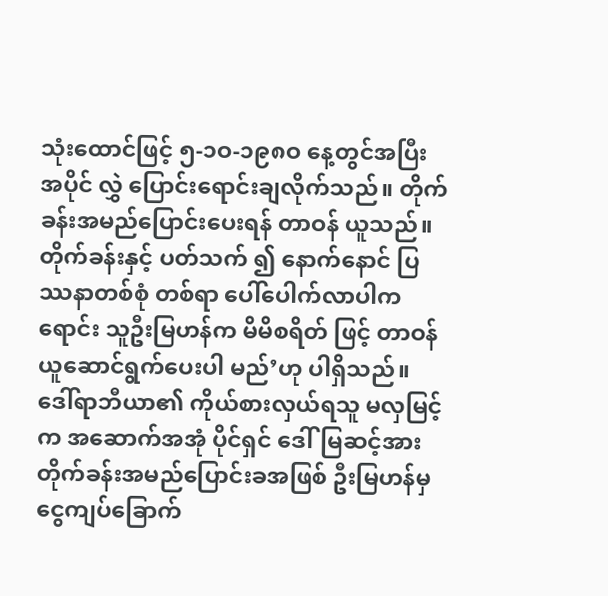သုံးထောင်ဖြင့် ၅-၁ဝ-၁၉၈ဝ နေ့တွင်အပြီး အပိုင် လွှဲ ပြောင်းရောင်းချလိုက်သည်။ တိုက် ခန်းအမည်ပြောင်းပေးရန် တာဝန် ယူသည်။ တိုက်ခန်းနှင့် ပတ်သက် ၍ နောက်နောင် ပြဿနာတစ်စုံ တစ်ရာ ပေါ်ပေါက်လာပါက ရောင်း သူဦးမြဟန်က မိမိစရိတ် ဖြင့် တာဝန်ယူဆောင်ရွက်ပေးပါ မည်’ဟု ပါရှိသည်။
ဒေါ်ရာဘီယာ၏ ကိုယ်စားလှယ်ရသူ မလှမြင့်က အဆောက်အအုံ ပိုင်ရှင် ဒေါ်မြဆင့်အား တိုက်ခန်းအမည်ပြောင်းခအဖြစ် ဦးမြဟန်မှ ငွေကျပ်ခြောက်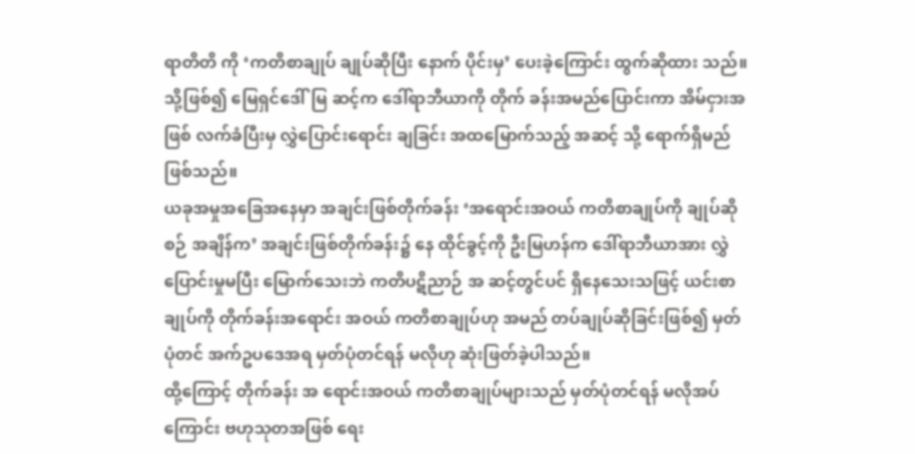ရာတိတိ ကို ‘ကတိစာချုပ် ချုပ်ဆိုပြီး နောက် ပိုင်းမှ’ ပေးခဲ့ကြောင်း ထွက်ဆိုထား သည်။
သို့ဖြစ်၍ မြေရှင်ဒေါ်မြ ဆင့်က ဒေါ်ရာဘီယာကို တိုက် ခန်းအမည်ပြောင်းကာ အိမ်ငှားအ ဖြစ် လက်ခံပြီးမှ လွှဲပြောင်းရောင်း ချခြင်း အထမြောက်သည့် အဆင့် သို့ ရောက်ရှိမည်ဖြစ်သည်။
ယခုအမှုအခြေအနေမှာ အချင်းဖြစ်တိုက်ခန်း ‘အရောင်းအဝယ် ကတိစာချုပ်ကို ချုပ်ဆိုစဉ် အချိန်က’ အချင်းဖြစ်တိုက်ခန်း၌ နေ ထိုင်ခွင့်ကို ဦးမြဟန်က ဒေါ်ရာဘီယာအား လွှဲပြောင်းမှုမပြီး မြောက်သေးဘဲ ကတိပဋိညာဉ် အ ဆင့်တွင်ပင် ရှိနေသေးသဖြင့် ယင်းစာချုပ်ကို တိုက်ခန်းအရောင်း အဝယ် ကတိစာချုပ်ဟု အမည် တပ်ချုပ်ဆိုခြင်းဖြစ်၍ မှတ်ပုံတင် အက်ဥပဒေအရ မှတ်ပုံတင်ရန် မလိုဟု ဆုံးဖြတ်ခဲ့ပါသည်။
ထို့ကြောင့် တိုက်ခန်း အ ရောင်းအဝယ် ကတိစာချုပ်များသည် မှတ်ပုံတင်ရန် မလိုအပ် ကြောင်း ဗဟုသုတအဖြစ် ရေး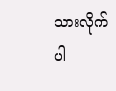သားလိုက် ပါ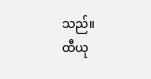သည်။
ထီယု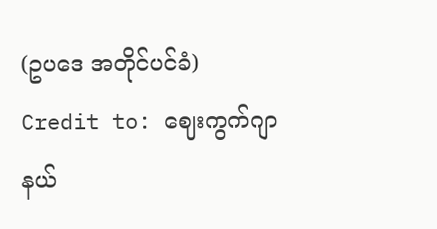(ဥပဒေ အတိုင်ပင်ခံ)
Credit to: ဈေးကွက်ဂျာနယ်